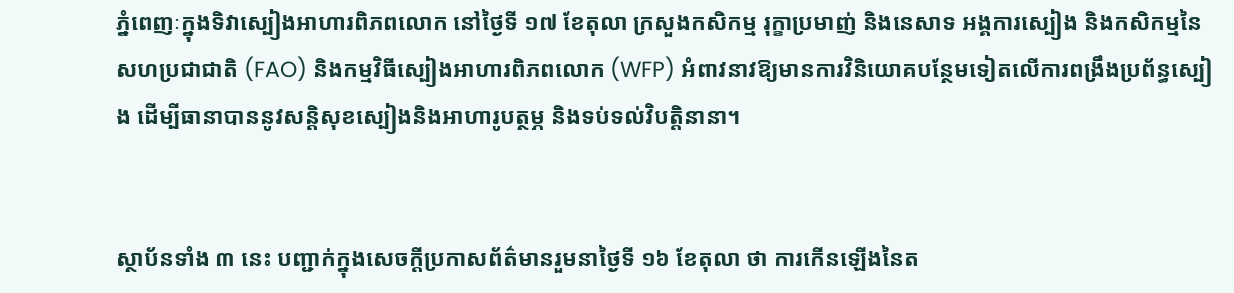ភ្នំពេញៈក្នុងទិវាស្បៀងអាហារពិភពលោក នៅថ្ងៃទី ១៧ ខែតុលា ក្រសួងកសិកម្ម រុក្ខាប្រមាញ់ និងនេសាទ អង្គការស្បៀង និងកសិកម្មនៃសហប្រជាជាតិ (FAO) និងកម្មវិធីស្បៀងអាហារពិភពលោក (WFP) អំពាវនាវឱ្យមានការវិនិយោគបន្ថែមទៀតលើការពង្រឹងប្រព័ន្ធស្បៀង ដើម្បីធានាបាននូវសន្តិសុខស្បៀងនិងអាហារូបត្ថម្ភ និងទប់ទល់វិបត្តិនានា។


ស្ថាប័នទាំង ៣ នេះ បញ្ជាក់ក្នុងសេចក្តីប្រកាសព័ត៌មានរួមនាថ្ងៃទី ១៦ ខែតុលា ថា ការកើនឡើងនៃត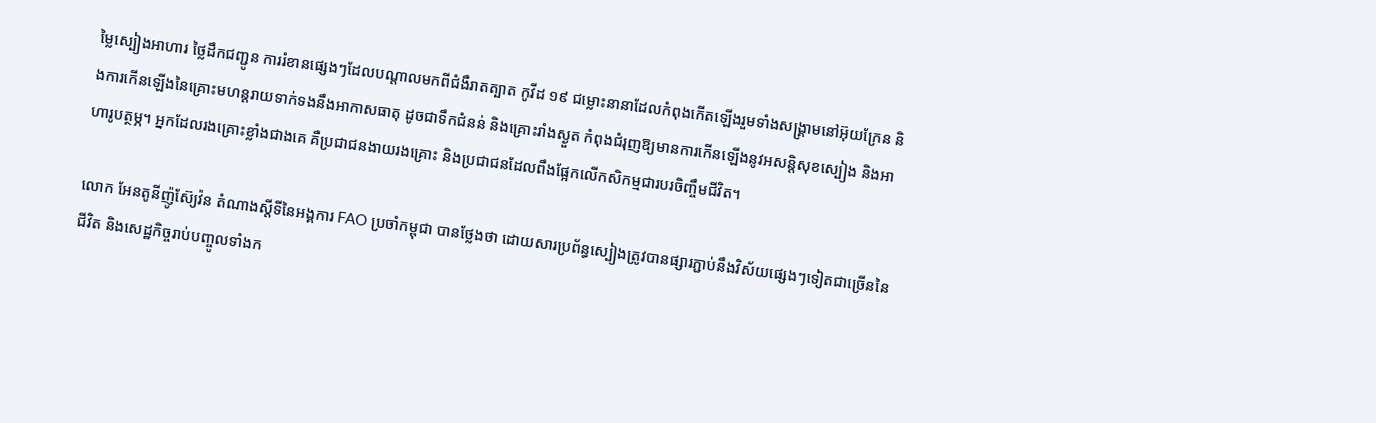ម្លៃស្បៀងអាហារ ថ្លៃដឹកជញ្ជូន ការរំខានផ្សេងៗដែលបណ្តាលមកពីជំងឺរាតត្បាត កូវីដ ១៩ ជម្លោះនានាដែលកំពុងកើតឡើងរួមទាំងសង្គ្រាមនៅអ៊ុយក្រែន និងការកើនឡើងនៃគ្រោះមហន្តរាយទាក់ទងនឹងអាកាសធាតុ ដូចជាទឹកជំនន់ និងគ្រោះរាំងស្ងួត កំពុងជំរុញឱ្យមានការកើនឡើងនូវអសន្តិសុខស្បៀង និងអាហារូបត្ថម្ភ។ អ្នកដែលរងគ្រោះខ្លាំងជាងគេ គឺប្រជាជនងាយរងគ្រោះ និងប្រជាជនដែលពឹងផ្អែកលើកសិកម្មជារបរចិញ្ចឹមជីវិត។

លោក អែនតូនីញ៉ូស៊្យែវ៉ន តំណាងស្តីទីនៃអង្គការ FAO ប្រចាំកម្ពុជា បានថ្លែងថា ដោយសារប្រព័ន្ធស្បៀងត្រូវបានផ្សារភ្ជាប់នឹងវិស័យផ្សេងៗទៀតជាច្រើននៃជីវិត និងសេដ្ឋកិច្ចរាប់បញ្ចូលទាំងក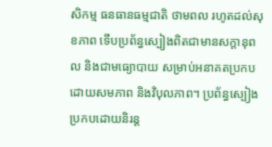សិកម្ម ធនធានធម្មជាតិ ថាមពល រហូតដល់សុខភាព ទើបប្រព័ន្ធស្បៀងពិតជាមានសក្តានុពល និងជាមធ្យោបាយ សម្រាប់អនាគតប្រកបដោយសមភាព និងវិបុលភាព។ ប្រព័ន្ធស្បៀងប្រកបដោយនិរន្ត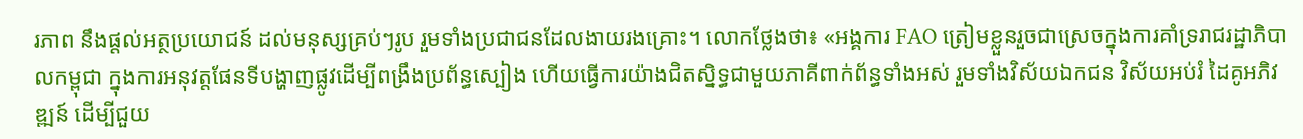រភាព នឹងផ្តល់អត្ថប្រយោជន៍ ដល់មនុស្សគ្រប់ៗរូប រួមទាំងប្រជាជនដែលងាយរងគ្រោះ។ លោកថ្លែងថា៖ «អង្គការ FAO ត្រៀមខ្លួនរួចជាស្រេចក្នុងការគាំទ្ររាជរដ្ឋាភិបាលកម្ពុជា ក្នុងការអនុវត្តផែនទីបង្ហាញផ្លូវដើម្បីពង្រឹងប្រព័ន្ធស្បៀង ហើយធ្វើការយ៉ាងជិតស្និទ្ធជាមួយភាគីពាក់ព័ន្ធទាំងអស់ រួមទាំងវិស័យឯកជន វិស័យអប់រំ ដៃគូអភិវឌ្ឍន៍ ដើម្បីជួយ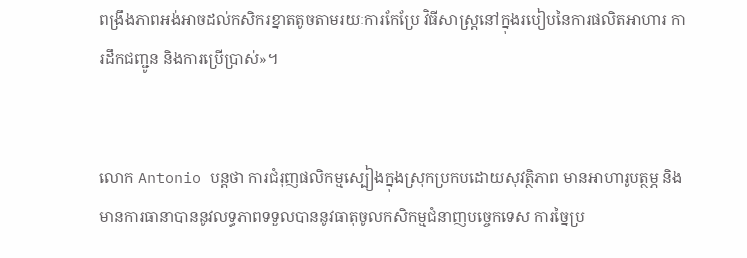ពង្រឹងភាពអង់អាចដល់កសិករខ្នាតតូចតាមរយៈការកែប្រែ វិធីសាស្រ្តនៅក្នុងរបៀបនៃការផលិតអាហារ ការដឹកជញ្ជូន និងការប្រើប្រាស់»។


លោក Antonio បន្តថា ការជំរុញផលិកម្មស្បៀងក្នុងស្រុកប្រកបដោយសុវត្ថិភាព មានអាហារូបត្ថម្ភ និងមានការធានាបាននូវលទ្ធភាពទទួលបាននូវធាតុចូលកសិកម្មជំនាញបច្ចេកទេស ការច្នៃប្រ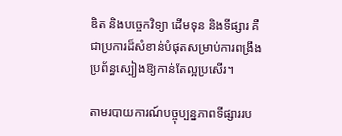ឌិត និងបច្ចេកវិទ្យា ដើមទុន និងទីផ្សារ គឺជាប្រការដ៏សំខាន់បំផុតសម្រាប់ការពង្រឹងប្រព័ន្ធស្បៀងឱ្យកាន់តែល្អប្រសើរ។

តាមរបាយការណ៍បច្ចុប្បន្នភាពទីផ្សាររប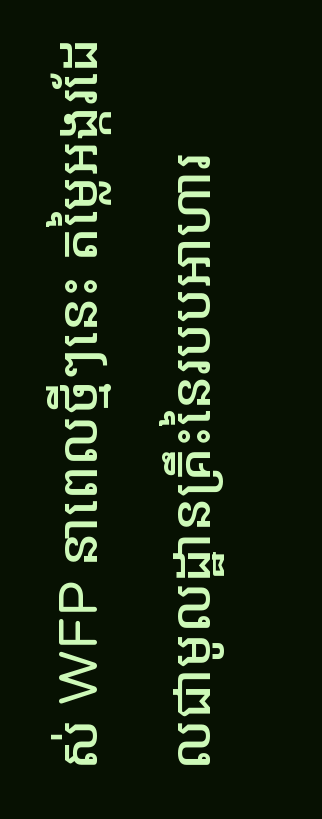ស់ WFP នាពេលថ្មីៗនេះ តម្លៃអង្ករដែលជាមូលដ្ឋានគ្រឹះនៃរបបអាហារ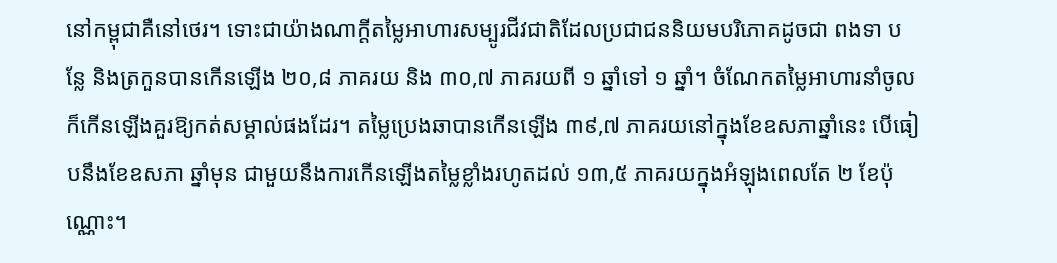នៅកម្ពុជាគឺនៅថេរ។ ទោះជាយ៉ាងណាក្តីតម្លៃអាហារសម្បូរជីវជាតិដែលប្រជាជននិយមបរិភោគដូចជា ពងទា បន្លែ និងត្រកួនបានកើនឡើង ២០,៨ ភាគរយ និង ៣០,៧ ភាគរយពី ១ ឆ្នាំទៅ ១ ឆ្នាំ។ ចំណែកតម្លៃអាហារនាំចូលក៏កើនឡើងគួរឱ្យកត់សម្គាល់ផងដែរ។ តម្លៃប្រេងឆាបានកើនឡើង ៣៩,៧ ភាគរយនៅក្នុងខែឧសភាឆ្នាំនេះ បើធៀបនឹងខែឧសភា ឆ្នាំមុន ជាមួយនឹងការកើនឡើងតម្លៃខ្លាំងរហូតដល់ ១៣,៥ ភាគរយក្នុងអំឡុងពេលតែ ២ ខែប៉ុណ្ណោះ។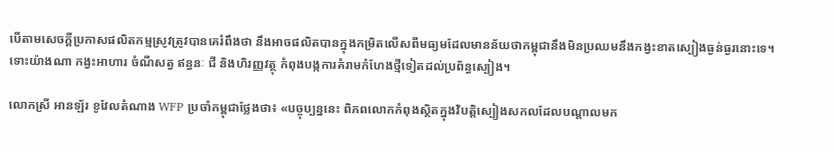បើតាមសេចក្តីប្រកាសផលិតកម្មស្រូវត្រូវបានគេរំពឹងថា នឹងអាចផលិតបានក្នុងកម្រិតលើសពីមធ្យមដែលមានន័យថាកម្ពុជានឹងមិនប្រឈមនឹងកង្វះខាតស្បៀងធ្ងន់ធ្ងរនោះទេ។ ទោះយ៉ាងណា កង្វះអាហារ ចំណីសត្វ ឥន្ធនៈ ជី និងហិរញ្ញវត្ថុ កំពុងបង្កការគំរាមកំហែងថ្មីទៀតដល់ប្រព័ន្ធស្បៀង។

លោកស្រី អានឡ័រ ខូវែលតំណាង WFP ប្រចាំកម្ពុជាថ្លែងថា៖ «បច្ចុប្បន្ននេះ ពិភពលោកកំពុងស្ថិតក្នុងវិបត្តិស្បៀងសកលដែលបណ្តាលមក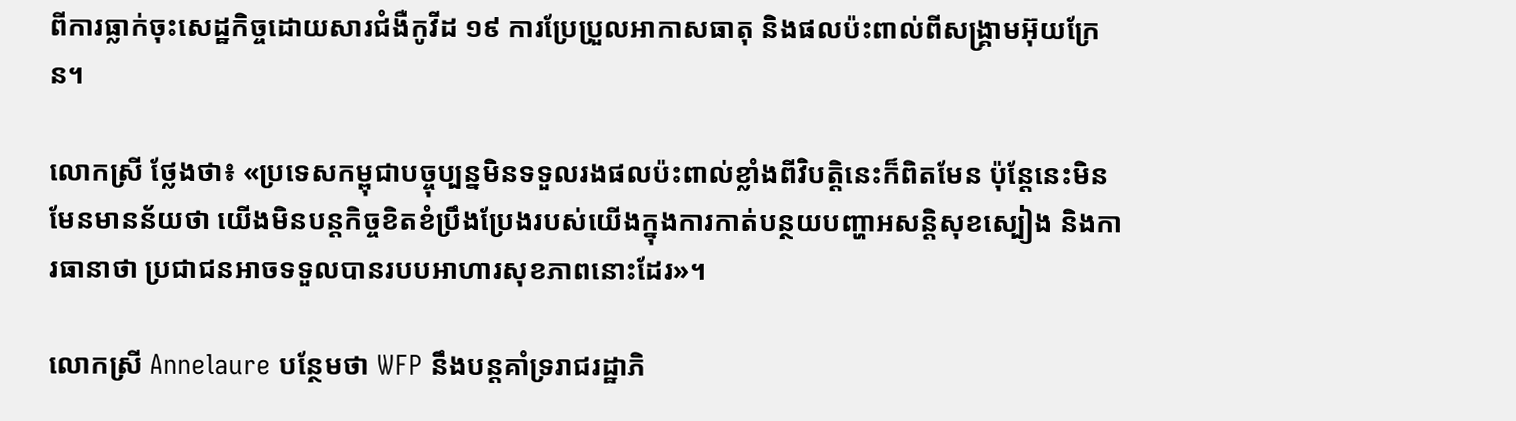ពីការធ្លាក់ចុះសេដ្ឋកិច្ចដោយសារជំងឺកូវីដ ១៩ ការប្រែប្រួលអាកាសធាតុ និងផលប៉ះពាល់ពីសង្គ្រាមអ៊ុយក្រែន។

លោកស្រី ថ្លែងថា៖ «ប្រទេសកម្ពុជាបច្ចុប្បន្នមិនទទួលរងផលប៉ះពាល់ខ្លាំងពីវិបត្តិនេះក៏ពិតមែន ប៉ុន្តែនេះមិនមែនមានន័យថា យើងមិនបន្តកិច្ចខិតខំប្រឹងប្រែងរបស់យើងក្នុងការកាត់បន្ថយបញ្ហាអសន្តិសុខស្បៀង និងការធានាថា ប្រជាជនអាចទទួលបានរបបអាហារសុខភាពនោះដែរ»។

លោកស្រី Annelaure បន្ថែមថា WFP នឹងបន្តគាំទ្ររាជរដ្ឋាភិ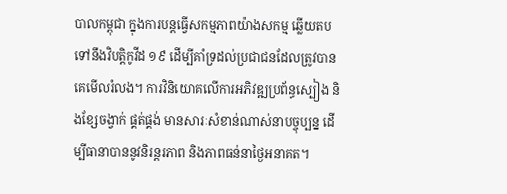បាលកម្ពុជា ក្នុងការបន្តធ្វើសកម្មភាពយ៉ាងសកម្ម ឆ្លើយតបទៅនឹងវិបត្តិកូវីដ ១៩ ដើម្បីគាំទ្រដល់ប្រជាជនដែលត្រូវបានគេមើលរំលង។ ការវិនិយោគលើការអភិវឌ្ឍប្រព័ន្ធស្បៀង និងខ្សែចង្វាក់ ផ្គត់ផ្គង់ មានសារៈសំខាន់ណាស់នាបច្ចុប្បន្ន ដើម្បីធានាបាននូវនិរន្តរភាព និងភាពធន់នាថ្ងៃអនាគត។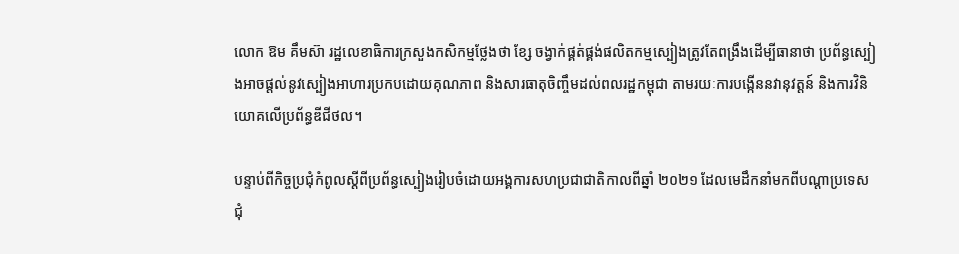លោក ឱម គឹមស៊ា រដ្ឋលេខាធិការក្រសួងកសិកម្មថ្លែងថា ខ្សែ ចង្វាក់ផ្គត់ផ្គង់ផលិតកម្មស្បៀងត្រូវតែពង្រឹងដើម្បីធានាថា ប្រព័ន្ធស្បៀងអាចផ្តល់នូវស្បៀងអាហារប្រកបដោយគុណភាព និងសារធាតុចិញ្ចឹមដល់ពលរដ្ឋកម្ពុជា តាមរយៈការបង្កើននវានុវត្តន៍ និងការវិនិយោគលើប្រព័ន្ធឌីជីថល។

បន្ទាប់ពីកិច្ចប្រជុំកំពូលស្ដីពីប្រព័ន្ធស្បៀងរៀបចំដោយអង្គការសហប្រជាជាតិកាលពីឆ្នាំ ២០២១ ដែលមេដឹកនាំមកពីបណ្តាប្រទេសជុំ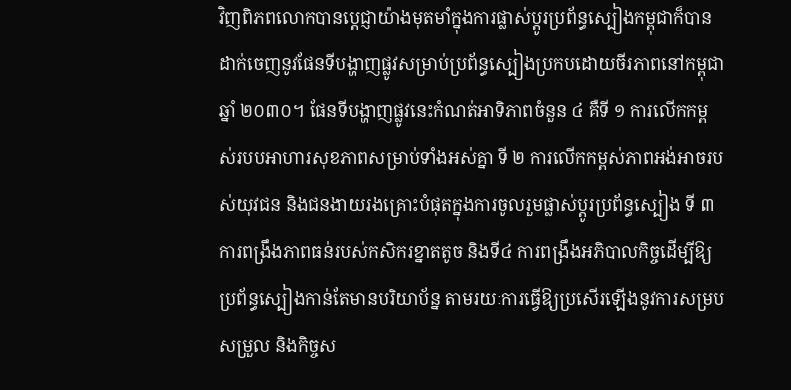វិញពិភពលោកបានប្តេជ្ញាយ៉ាងមុតមាំក្នុងការផ្លាស់ប្តូរប្រព័ន្ធស្បៀងកម្ពុជាក៏បានដាក់ចេញនូវផែនទីបង្ហាញផ្លូវសម្រាប់ប្រព័ន្ធស្បៀងប្រកបដោយចីរភាពនៅកម្ពុជាឆ្នាំ ២០៣០។ ផែនទីបង្ហាញផ្លូវនេះកំណត់អាទិភាពចំនួន ៤ គឺទី ១ ការលើកកម្ពស់របបអាហារសុខភាពសម្រាប់ទាំងអស់គ្នា ទី ២ ការលើកកម្ពស់ភាពអង់អាចរបស់យុវជន និងជនងាយរងគ្រោះបំផុតក្នុងការចូលរួមផ្លាស់ប្តូរប្រព័ន្ធស្បៀង ទី ៣ ការពង្រឹងភាពធន់របស់កសិករខ្នាតតូច និងទី៤ ការពង្រឹងអភិបាលកិច្ចដើម្បីឱ្យប្រព័ន្ធស្បៀងកាន់តែមានបរិយាប័ន្ន តាមរយៈការធ្វើឱ្យប្រសើរឡើងនូវការសម្របសម្រួល និងកិច្ចស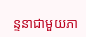ន្ទនាជាមួយភា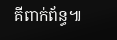គីពាក់ព័ន្ធ៕